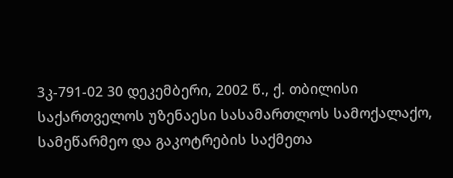3კ-791-02 30 დეკემბერი, 2002 წ., ქ. თბილისი
საქართველოს უზენაესი სასამართლოს სამოქალაქო, სამეწარმეო და გაკოტრების საქმეთა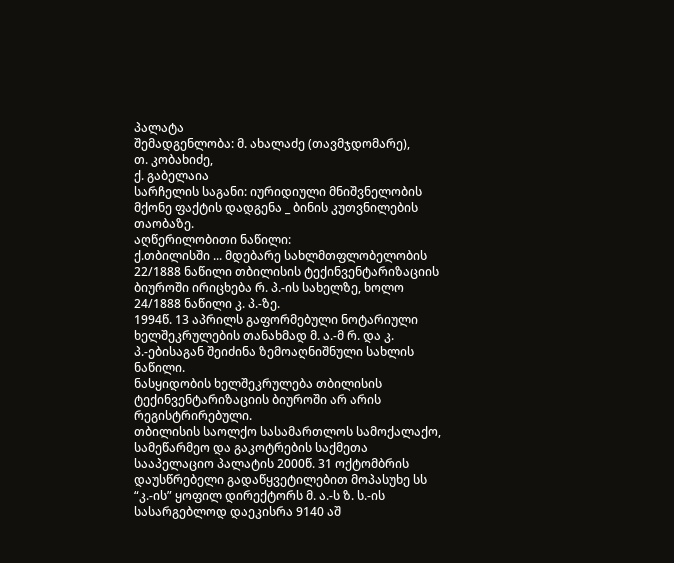პალატა
შემადგენლობა: მ. ახალაძე (თავმჯდომარე),
თ. კობახიძე,
ქ. გაბელაია
სარჩელის საგანი: იურიდიული მნიშვნელობის მქონე ფაქტის დადგენა _ ბინის კუთვნილების თაობაზე.
აღწერილობითი ნაწილი:
ქ.თბილისში ... მდებარე სახლმთფლობელობის 22/1888 ნაწილი თბილისის ტექინვენტარიზაციის ბიუროში ირიცხება რ. პ.-ის სახელზე, ხოლო 24/1888 ნაწილი კ. პ.-ზე.
1994წ. 13 აპრილს გაფორმებული ნოტარიული ხელშეკრულების თანახმად მ. ა.-მ რ. და კ. პ.-ებისაგან შეიძინა ზემოაღნიშნული სახლის ნაწილი.
ნასყიდობის ხელშეკრულება თბილისის ტექინვენტარიზაციის ბიუროში არ არის რეგისტრირებული.
თბილისის საოლქო სასამართლოს სამოქალაქო, სამეწარმეო და გაკოტრების საქმეთა სააპელაციო პალატის 2000წ. 31 ოქტომბრის დაუსწრებელი გადაწყვეტილებით მოპასუხე სს “კ.-ის” ყოფილ დირექტორს მ. ა.-ს ზ. ს.-ის სასარგებლოდ დაეკისრა 9140 აშ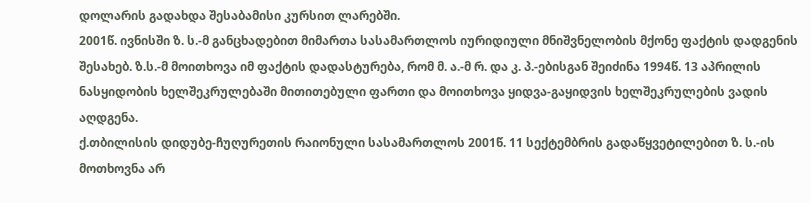დოლარის გადახდა შესაბამისი კურსით ლარებში.
2001წ. ივნისში ზ. ს.-მ განცხადებით მიმართა სასამართლოს იურიდიული მნიშვნელობის მქონე ფაქტის დადგენის შესახებ. ზ.ს.-მ მოითხოვა იმ ფაქტის დადასტურება, რომ მ. ა.-მ რ. და კ. პ.-ებისგან შეიძინა 1994წ. 13 აპრილის ნასყიდობის ხელშეკრულებაში მითითებული ფართი და მოითხოვა ყიდვა-გაყიდვის ხელშეკრულების ვადის აღდგენა.
ქ.თბილისის დიდუბე-ჩუღურეთის რაიონული სასამართლოს 2001წ. 11 სექტემბრის გადაწყვეტილებით ზ. ს.-ის მოთხოვნა არ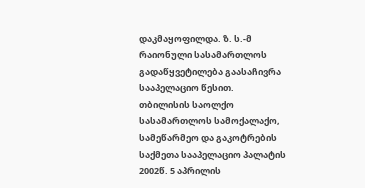დაკმაყოფილდა. ზ. ს.-მ რაიონული სასამართლოს გადაწყვეტილება გაასაჩივრა სააპელაციო წესით.
თბილისის საოლქო სასამართლოს სამოქალაქო, სამეწარმეო და გაკოტრების საქმეთა სააპელაციო პალატის 2002წ. 5 აპრილის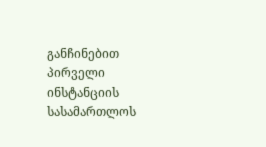განჩინებით პირველი ინსტანციის სასამართლოს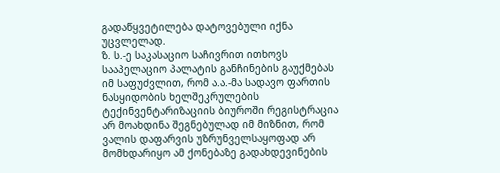გადაწყვეტილება დატოვებული იქნა უცვლელად.
ზ. ს.-ე საკასაციო საჩივრით ითხოვს სააპელაციო პალატის განჩინების გაუქმებას იმ საფუძვლით, რომ ა.ა.-მა სადავო ფართის ნასყიდობის ხელშეკრულების ტექინვენტარიზაციის ბიუროში რეგისტრაცია არ მოახდინა შეგნებულად იმ მიზნით, რომ ვალის დაფარვის უზრუნველსაყოფად არ მომხდარიყო ამ ქონებაზე გადახდევინების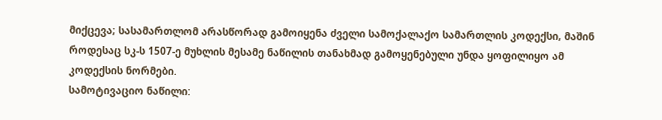მიქცევა; სასამართლომ არასწორად გამოიყენა ძველი სამოქალაქო სამართლის კოდექსი, მაშინ როდესაც სკ-ს 1507-ე მუხლის მესამე ნაწილის თანახმად გამოყენებული უნდა ყოფილიყო ამ კოდექსის ნორმები.
სამოტივაციო ნაწილი: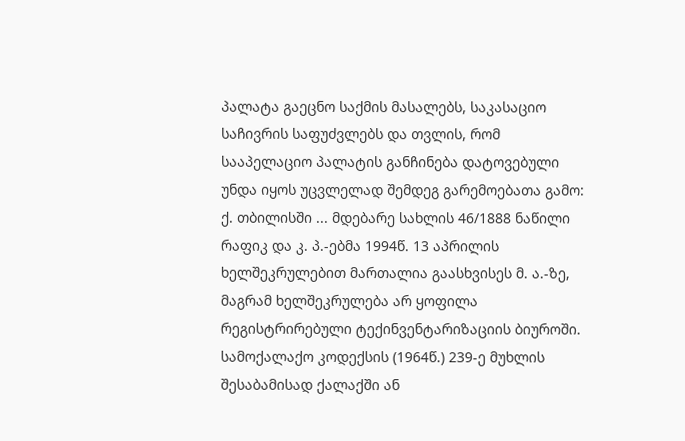პალატა გაეცნო საქმის მასალებს, საკასაციო საჩივრის საფუძვლებს და თვლის, რომ სააპელაციო პალატის განჩინება დატოვებული უნდა იყოს უცვლელად შემდეგ გარემოებათა გამო:
ქ. თბილისში ... მდებარე სახლის 46/1888 ნაწილი რაფიკ და კ. პ.-ებმა 1994წ. 13 აპრილის ხელშეკრულებით მართალია გაასხვისეს მ. ა.-ზე, მაგრამ ხელშეკრულება არ ყოფილა რეგისტრირებული ტექინვენტარიზაციის ბიუროში.
სამოქალაქო კოდექსის (1964წ.) 239-ე მუხლის შესაბამისად ქალაქში ან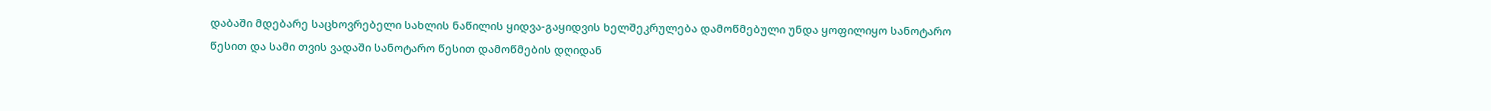დაბაში მდებარე საცხოვრებელი სახლის ნაწილის ყიდვა-გაყიდვის ხელშეკრულება დამოწმებული უნდა ყოფილიყო სანოტარო წესით და სამი თვის ვადაში სანოტარო წესით დამოწმების დღიდან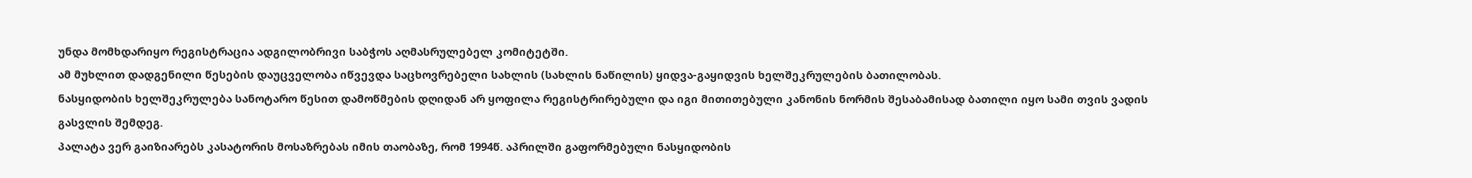უნდა მომხდარიყო რეგისტრაცია ადგილობრივი საბჭოს აღმასრულებელ კომიტეტში.
ამ მუხლით დადგენილი წესების დაუცველობა იწვევდა საცხოვრებელი სახლის (სახლის ნაწილის) ყიდვა-გაყიდვის ხელშეკრულების ბათილობას.
ნასყიდობის ხელშეკრულება სანოტარო წესით დამოწმების დღიდან არ ყოფილა რეგისტრირებული და იგი მითითებული კანონის ნორმის შესაბამისად ბათილი იყო სამი თვის ვადის გასვლის შემდეგ.
პალატა ვერ გაიზიარებს კასატორის მოსაზრებას იმის თაობაზე, რომ 1994წ. აპრილში გაფორმებული ნასყიდობის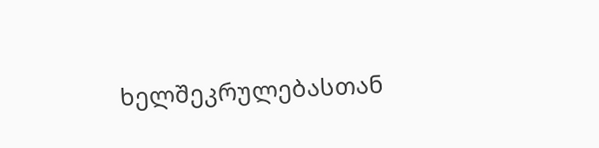ხელშეკრულებასთან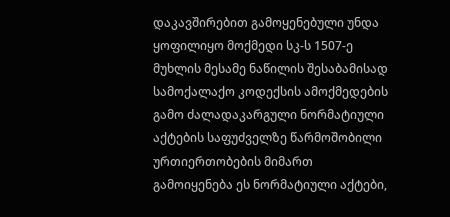დაკავშირებით გამოყენებული უნდა ყოფილიყო მოქმედი სკ-ს 1507-ე მუხლის მესამე ნაწილის შესაბამისად სამოქალაქო კოდექსის ამოქმედების გამო ძალადაკარგული ნორმატიული აქტების საფუძველზე წარმოშობილი ურთიერთობების მიმართ გამოიყენება ეს ნორმატიული აქტები,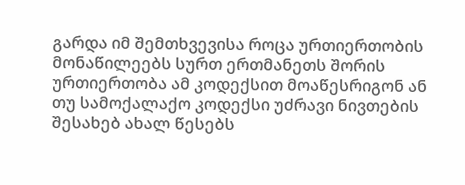გარდა იმ შემთხვევისა როცა ურთიერთობის მონაწილეებს სურთ ერთმანეთს შორის ურთიერთობა ამ კოდექსით მოაწესრიგონ ან თუ სამოქალაქო კოდექსი უძრავი ნივთების შესახებ ახალ წესებს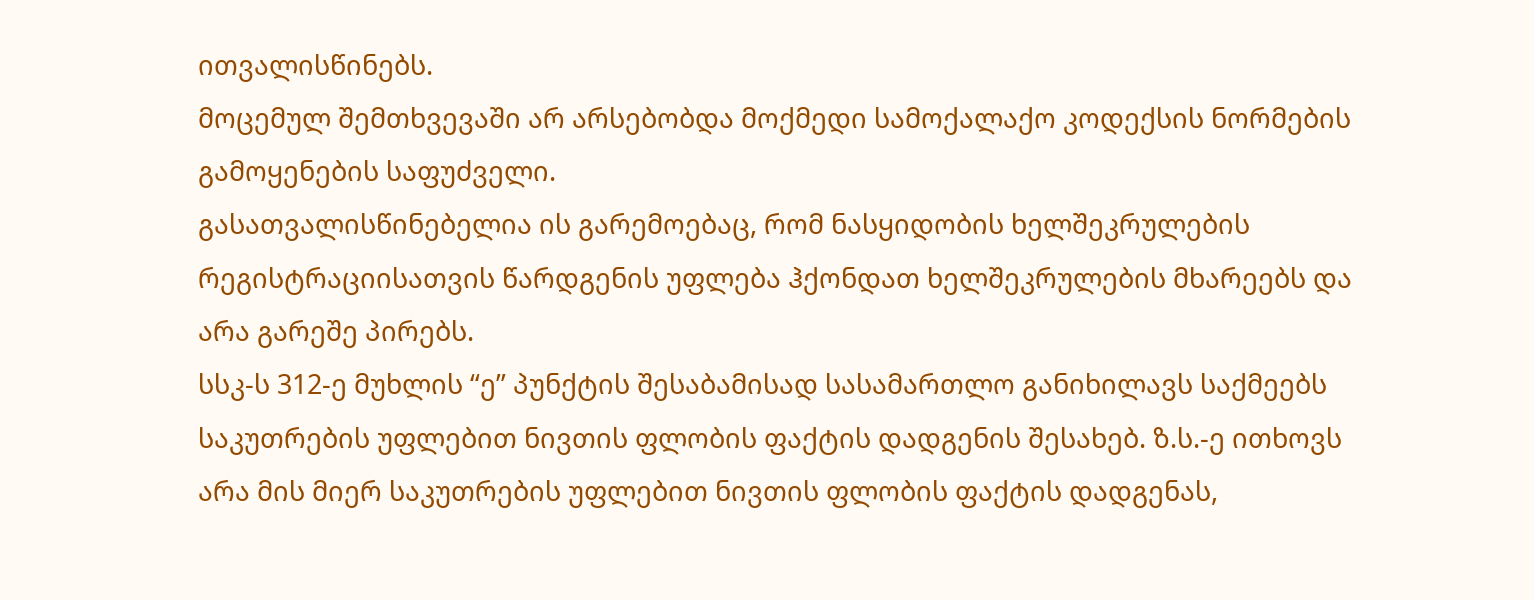ითვალისწინებს.
მოცემულ შემთხვევაში არ არსებობდა მოქმედი სამოქალაქო კოდექსის ნორმების გამოყენების საფუძველი.
გასათვალისწინებელია ის გარემოებაც, რომ ნასყიდობის ხელშეკრულების რეგისტრაციისათვის წარდგენის უფლება ჰქონდათ ხელშეკრულების მხარეებს და არა გარეშე პირებს.
სსკ-ს 312-ე მუხლის “ე” პუნქტის შესაბამისად სასამართლო განიხილავს საქმეებს საკუთრების უფლებით ნივთის ფლობის ფაქტის დადგენის შესახებ. ზ.ს.-ე ითხოვს არა მის მიერ საკუთრების უფლებით ნივთის ფლობის ფაქტის დადგენას,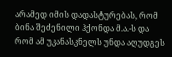არამედ იმის დადასტურებას, რომ ბინა შეძენილი ჰქონდა მ.ა.-ს და რომ ამ უკანასკნელს უნდა აღუდგეს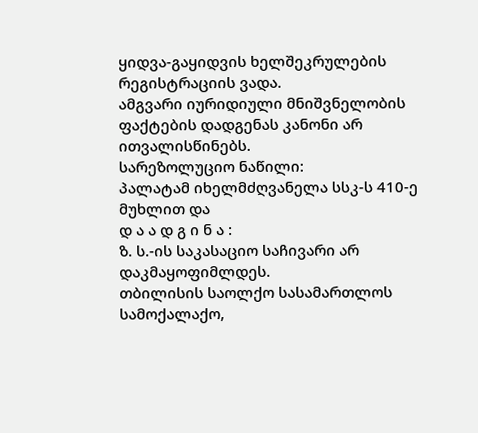ყიდვა-გაყიდვის ხელშეკრულების რეგისტრაციის ვადა.
ამგვარი იურიდიული მნიშვნელობის ფაქტების დადგენას კანონი არ ითვალისწინებს.
სარეზოლუციო ნაწილი:
პალატამ იხელმძღვანელა სსკ-ს 410-ე მუხლით და
დ ა ა დ გ ი ნ ა :
ზ. ს.-ის საკასაციო საჩივარი არ დაკმაყოფიმლდეს.
თბილისის საოლქო სასამართლოს სამოქალაქო,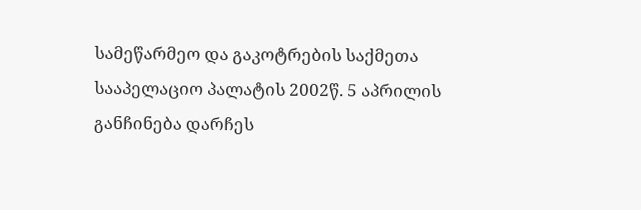სამეწარმეო და გაკოტრების საქმეთა სააპელაციო პალატის 2002წ. 5 აპრილის განჩინება დარჩეს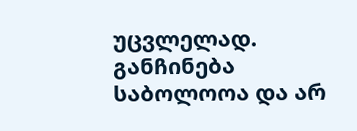უცვლელად.
განჩინება საბოლოოა და არ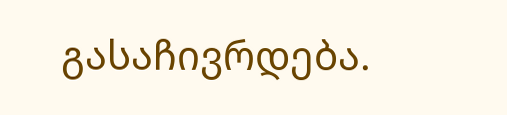გასაჩივრდება.